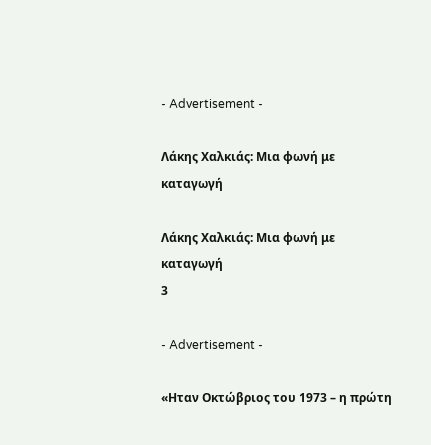- Advertisement -

Λάκης Χαλκιάς: Μια φωνή με καταγωγή

Λάκης Χαλκιάς: Μια φωνή με καταγωγή
3

- Advertisement -

«Ηταν Οκτώβριος του 1973 – η πρώτη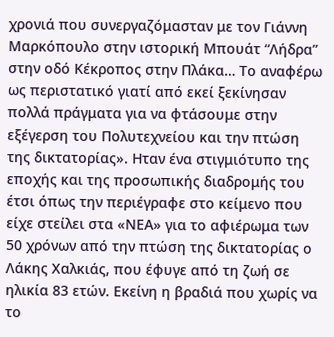χρονιά που συνεργαζόμασταν με τον Γιάννη Μαρκόπουλο στην ιστορική Μπουάτ “Λήδρα” στην οδό Κέκροπος στην Πλάκα… Το αναφέρω ως περιστατικό γιατί από εκεί ξεκίνησαν πολλά πράγματα για να φτάσουμε στην εξέγερση του Πολυτεχνείου και την πτώση της δικτατορίας». Ηταν ένα στιγμιότυπο της εποχής και της προσωπικής διαδρομής του έτσι όπως την περιέγραφε στο κείμενο που είχε στείλει στα «ΝΕΑ» για το αφιέρωμα των 50 χρόνων από την πτώση της δικτατορίας ο Λάκης Χαλκιάς, που έφυγε από τη ζωή σε ηλικία 83 ετών. Εκείνη η βραδιά που χωρίς να το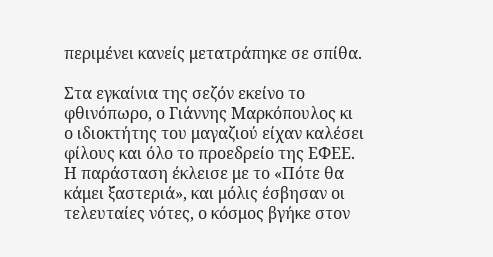περιμένει κανείς μετατράπηκε σε σπίθα.

Στα εγκαίνια της σεζόν εκείνο το φθινόπωρο, ο Γιάννης Μαρκόπουλος κι ο ιδιοκτήτης του μαγαζιού είχαν καλέσει φίλους και όλο το προεδρείο της ΕΦΕΕ. Η παράσταση έκλεισε με το «Πότε θα κάμει ξαστεριά», και μόλις έσβησαν οι τελευταίες νότες, ο κόσμος βγήκε στον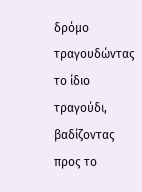δρόμο τραγουδώντας το ίδιο τραγούδι, βαδίζοντας προς το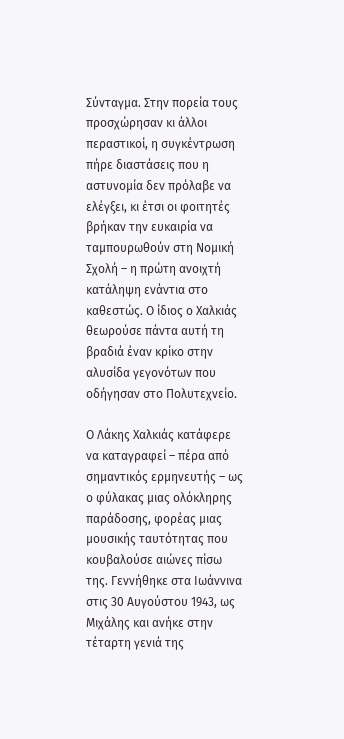Σύνταγμα. Στην πορεία τους προσχώρησαν κι άλλοι περαστικοί, η συγκέντρωση πήρε διαστάσεις που η αστυνομία δεν πρόλαβε να ελέγξει, κι έτσι οι φοιτητές βρήκαν την ευκαιρία να ταμπουρωθούν στη Νομική Σχολή – η πρώτη ανοιχτή κατάληψη ενάντια στο καθεστώς. Ο ίδιος ο Χαλκιάς θεωρούσε πάντα αυτή τη βραδιά έναν κρίκο στην αλυσίδα γεγονότων που οδήγησαν στο Πολυτεχνείο.

Ο Λάκης Χαλκιάς κατάφερε να καταγραφεί – πέρα από σημαντικός ερμηνευτής – ως ο φύλακας μιας ολόκληρης παράδοσης, φορέας μιας μουσικής ταυτότητας που κουβαλούσε αιώνες πίσω της. Γεννήθηκε στα Ιωάννινα στις 30 Αυγούστου 1943, ως Μιχάλης και ανήκε στην τέταρτη γενιά της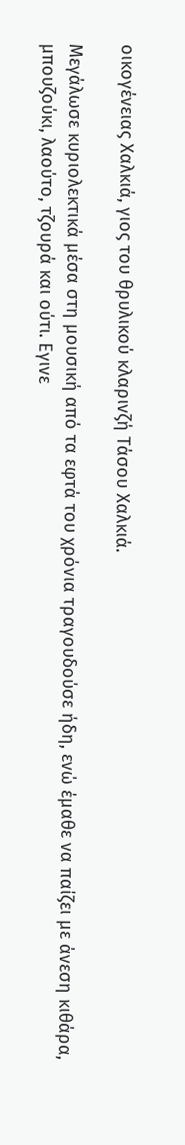οικογένειας Χαλκιά, γιος του θρυλικού κλαρινζή Τάσου Χαλκιά.

Μεγάλωσε κυριολεκτικά μέσα στη μουσική από τα εφτά του χρόνια τραγουδούσε ήδη, ενώ έμαθε να παίζει με άνεση κιθάρα, μπουζούκι, λαούτο, τζουρά και ούτι. Εγινε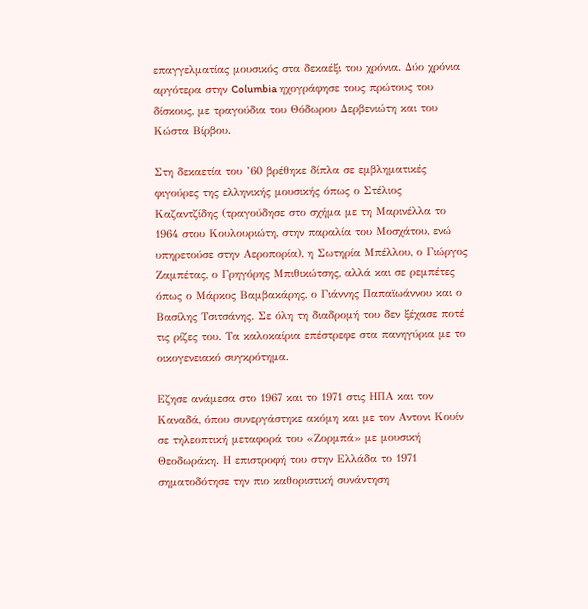επαγγελματίας μουσικός στα δεκαέξι του χρόνια. Δύο χρόνια αργότερα στην Columbia ηχογράφησε τους πρώτους του δίσκους, με τραγούδια του Θόδωρου Δερβενιώτη και του Κώστα Βίρβου.

Στη δεκαετία του ’60 βρέθηκε δίπλα σε εμβληματικές φιγούρες της ελληνικής μουσικής όπως ο Στέλιος Καζαντζίδης (τραγούδησε στο σχήμα με τη Μαρινέλλα το 1964 στου Κουλουριώτη, στην παραλία του Μοσχάτου, ενώ υπηρετούσε στην Αεροπορία), η Σωτηρία Μπέλλου, ο Γιώργος Ζαμπέτας, ο Γρηγόρης Μπιθικώτσης, αλλά και σε ρεμπέτες όπως ο Μάρκος Βαμβακάρης, ο Γιάννης Παπαϊωάννου και ο Βασίλης Τσιτσάνης. Σε όλη τη διαδρομή του δεν ξέχασε ποτέ τις ρίζες του. Τα καλοκαίρια επέστρεφε στα πανηγύρια με το οικογενειακό συγκρότημα.

Εζησε ανάμεσα στο 1967 και το 1971 στις ΗΠΑ και τον Καναδά, όπου συνεργάστηκε ακόμη και με τον Αντονι Κουίν σε τηλεοπτική μεταφορά του «Ζορμπά» με μουσική Θεοδωράκη. Η επιστροφή του στην Ελλάδα το 1971 σηματοδότησε την πιο καθοριστική συνάντηση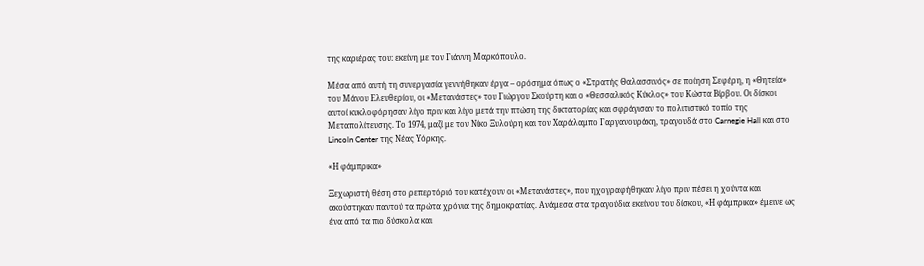της καριέρας του: εκείνη με τον Γιάννη Μαρκόπουλο.

Μέσα από αυτή τη συνεργασία γεννήθηκαν έργα – ορόσημα όπως ο «Στρατής Θαλασσινός» σε ποίηση Σεφέρη, η «Θητεία» του Μάνου Ελευθερίου, οι «Μετανάστες» του Γιώργου Σκούρτη και ο «Θεσσαλικός Κύκλος» του Κώστα Βίρβου. Οι δίσκοι αυτοί κυκλοφόρησαν λίγο πριν και λίγο μετά την πτώση της δικτατορίας και σφράγισαν το πολιτιστικό τοπίο της Μεταπολίτευσης. Το 1974, μαζί με τον Νίκο Ξυλούρη και τον Χαράλαμπο Γαργανουράκη, τραγουδά στο Carnegie Hall και στο Lincoln Center της Νέας Υόρκης.

«Η φάμπρικα»

Ξεχωριστή θέση στο ρεπερτόριό του κατέχουν οι «Μετανάστες», που ηχογραφήθηκαν λίγο πριν πέσει η χούντα και ακούστηκαν παντού τα πρώτα χρόνια της δημοκρατίας. Ανάμεσα στα τραγούδια εκείνου του δίσκου, «Η φάμπρικα» έμεινε ως ένα από τα πιο δύσκολα και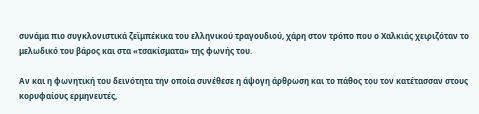συνάμα πιο συγκλονιστικά ζεϊμπέκικα του ελληνικού τραγουδιού, χάρη στον τρόπο που ο Χαλκιάς χειριζόταν το μελωδικό του βάρος και στα «τσακίσματα» της φωνής του.

Αν και η φωνητική του δεινότητα την οποία συνέθεσε η άψογη άρθρωση και το πάθος του τον κατέτασσαν στους κορυφαίους ερμηνευτές,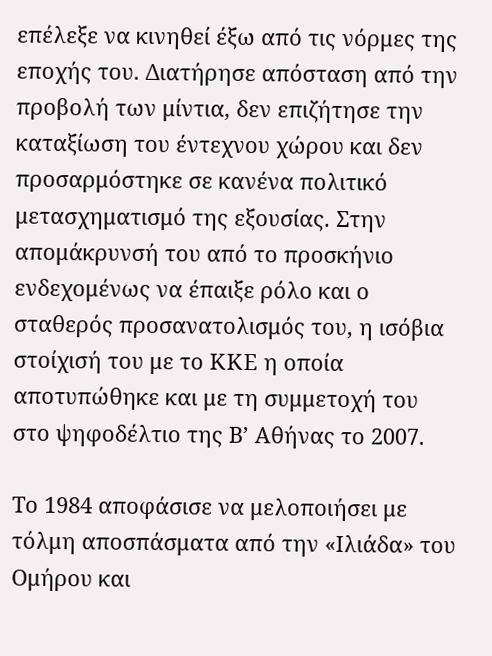επέλεξε να κινηθεί έξω από τις νόρμες της εποχής του. Διατήρησε απόσταση από την προβολή των μίντια, δεν επιζήτησε την καταξίωση του έντεχνου χώρου και δεν προσαρμόστηκε σε κανένα πολιτικό μετασχηματισμό της εξουσίας. Στην απομάκρυνσή του από το προσκήνιο ενδεχομένως να έπαιξε ρόλο και ο σταθερός προσανατολισμός του, η ισόβια στοίχισή του με το ΚΚΕ η οποία αποτυπώθηκε και με τη συμμετοχή του στο ψηφοδέλτιο της Β’ Αθήνας το 2007.

Το 1984 αποφάσισε να μελοποιήσει με τόλμη αποσπάσματα από την «Ιλιάδα» του Ομήρου και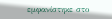εμφανίστηκε στο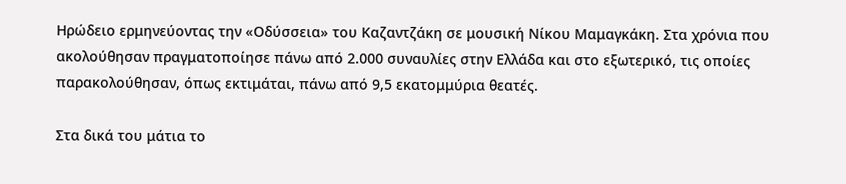Ηρώδειο ερμηνεύοντας την «Οδύσσεια» του Καζαντζάκη σε μουσική Νίκου Μαμαγκάκη. Στα χρόνια που ακολούθησαν πραγματοποίησε πάνω από 2.000 συναυλίες στην Ελλάδα και στο εξωτερικό, τις οποίες παρακολούθησαν, όπως εκτιμάται, πάνω από 9,5 εκατομμύρια θεατές.

Στα δικά του μάτια το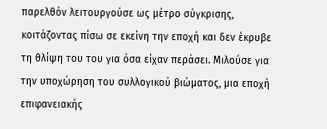παρελθόν λειτουργούσε ως μέτρο σύγκρισης, κοιτάζοντας πίσω σε εκείνη την εποχή και δεν έκρυβε τη θλίψη του του για όσα είχαν περάσει. Μιλούσε για την υποχώρηση του συλλογικού βιώματος, μια εποχή επιφανειακής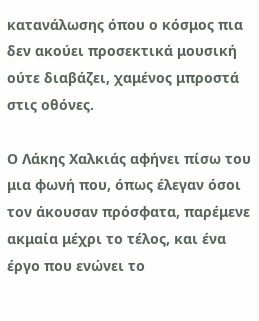κατανάλωσης όπου ο κόσμος πια δεν ακούει προσεκτικά μουσική ούτε διαβάζει, χαμένος μπροστά στις οθόνες.

Ο Λάκης Χαλκιάς αφήνει πίσω του μια φωνή που, όπως έλεγαν όσοι τον άκουσαν πρόσφατα, παρέμενε ακμαία μέχρι το τέλος, και ένα έργο που ενώνει το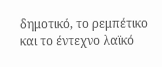δημοτικό, το ρεμπέτικο και το έντεχνο λαϊκό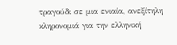τραγούδι σε μια ενιαία, ανεξίτηλη κληρονομιά για την ελληνική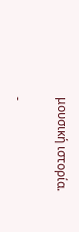μουσική ιστορία.

-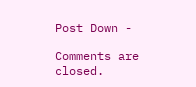Post Down -

Comments are closed.